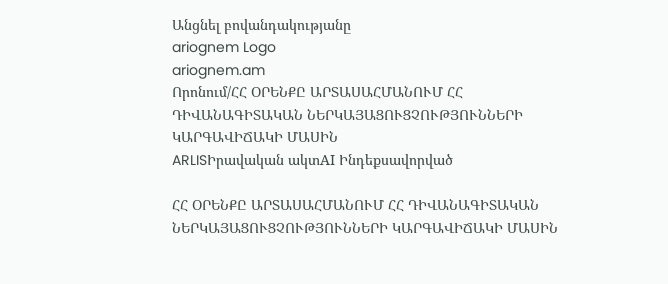Անցնել բովանդակությանը
ariognem Logo
ariognem.am
Որոնում/ՀՀ ՕՐԵՆՔԸ ԱՐՏԱՍԱՀՄԱՆՈՒՄ ՀՀ ԴԻՎԱՆԱԳԻՏԱԿԱՆ ՆԵՐԿԱՅԱՑՈՒՑՉՈՒԹՅՈՒՆՆԵՐԻ ԿԱՐԳԱՎԻՃԱԿԻ ՄԱՍԻՆ
ARLISԻրավական ակտAI Ինդեքսավորված

ՀՀ ՕՐԵՆՔԸ ԱՐՏԱՍԱՀՄԱՆՈՒՄ ՀՀ ԴԻՎԱՆԱԳԻՏԱԿԱՆ ՆԵՐԿԱՅԱՑՈՒՑՉՈՒԹՅՈՒՆՆԵՐԻ ԿԱՐԳԱՎԻՃԱԿԻ ՄԱՍԻՆ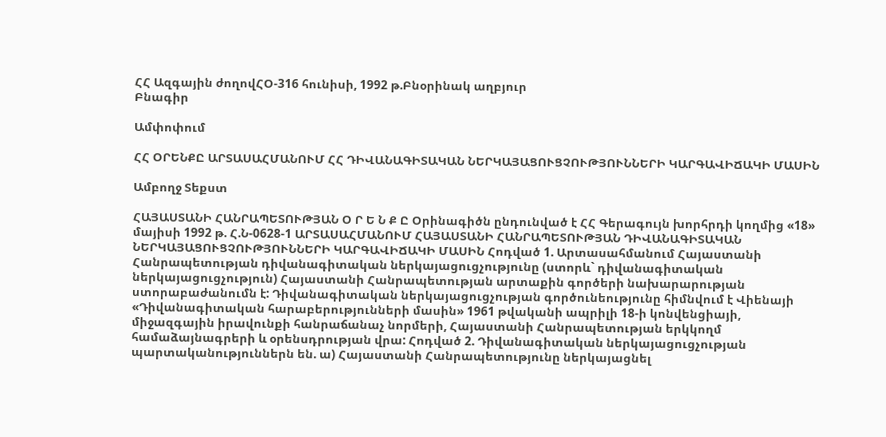ՀՀ Ազգային ժողովՀՕ-316 հունիսի, 1992 թ.Բնօրինակ աղբյուր
Բնագիր

Ամփոփում

ՀՀ ՕՐԵՆՔԸ ԱՐՏԱՍԱՀՄԱՆՈՒՄ ՀՀ ԴԻՎԱՆԱԳԻՏԱԿԱՆ ՆԵՐԿԱՅԱՑՈՒՑՉՈՒԹՅՈՒՆՆԵՐԻ ԿԱՐԳԱՎԻՃԱԿԻ ՄԱՍԻՆ

Ամբողջ Տեքստ

ՀԱՅԱՍՏԱՆԻ ՀԱՆՐԱՊԵՏՈՒԹՅԱՆ Օ Ր Ե Ն Ք Ը Օրինագիծն ընդունված է ՀՀ Գերագույն խորհրդի կողմից «18» մայիսի 1992 թ. Հ.Ն-0628-1 ԱՐՏԱՍԱՀՄԱՆՈՒՄ ՀԱՅԱՍՏԱՆԻ ՀԱՆՐԱՊԵՏՈՒԹՅԱՆ ԴԻՎԱՆԱԳԻՏԱԿԱՆ ՆԵՐԿԱՅԱՑՈՒՑՉՈՒԹՅՈՒՆՆԵՐԻ ԿԱՐԳԱՎԻՃԱԿԻ ՄԱՍԻՆ Հոդված 1. Արտասահմանում Հայաստանի Հանրապետության դիվանագիտական ներկայացուցչությունը (ստորև` դիվանագիտական ներկայացուցչություն) Հայաստանի Հանրապետության արտաքին գործերի նախարարության ստորաբաժանումն է: Դիվանագիտական ներկայացուցչության գործունեությունը հիմնվում է Վիենայի «Դիվանագիտական հարաբերությունների մասին» 1961 թվականի ապրիլի 18-ի կոնվենցիայի, միջազգային իրավունքի հանրաճանաչ նորմերի, Հայաստանի Հանրապետության երկկողմ համաձայնագրերի և օրենսդրության վրա: Հոդված 2. Դիվանագիտական ներկայացուցչության պարտականություններն են. ա) Հայաստանի Հանրապետությունը ներկայացնել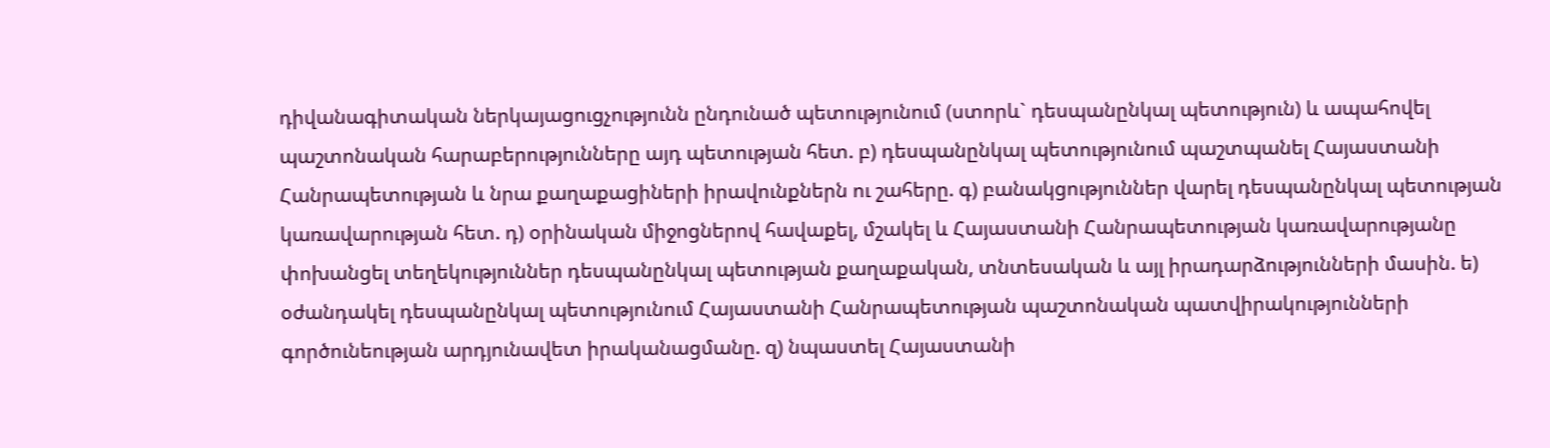դիվանագիտական ներկայացուցչությունն ընդունած պետությունում (ստորև` դեսպանընկալ պետություն) և ապահովել պաշտոնական հարաբերությունները այդ պետության հետ. բ) դեսպանընկալ պետությունում պաշտպանել Հայաստանի Հանրապետության և նրա քաղաքացիների իրավունքներն ու շահերը. գ) բանակցություններ վարել դեսպանընկալ պետության կառավարության հետ. դ) օրինական միջոցներով հավաքել, մշակել և Հայաստանի Հանրապետության կառավարությանը փոխանցել տեղեկություններ դեսպանընկալ պետության քաղաքական, տնտեսական և այլ իրադարձությունների մասին. ե) օժանդակել դեսպանընկալ պետությունում Հայաստանի Հանրապետության պաշտոնական պատվիրակությունների գործունեության արդյունավետ իրականացմանը. զ) նպաստել Հայաստանի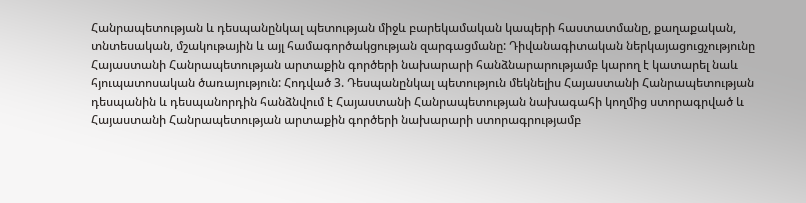Հանրապետության և դեսպանընկալ պետության միջև բարեկամական կապերի հաստատմանը, քաղաքական, տնտեսական, մշակութային և այլ համագործակցության զարգացմանը: Դիվանագիտական ներկայացուցչությունը Հայաստանի Հանրապետության արտաքին գործերի նախարարի հանձնարարությամբ կարող է կատարել նաև հյուպատոսական ծառայություն: Հոդված 3. Դեսպանընկալ պետություն մեկնելիս Հայաստանի Հանրապետության դեսպանին և դեսպանորդին հանձնվում է Հայաստանի Հանրապետության նախագահի կողմից ստորագրված և Հայաստանի Հանրապետության արտաքին գործերի նախարարի ստորագրությամբ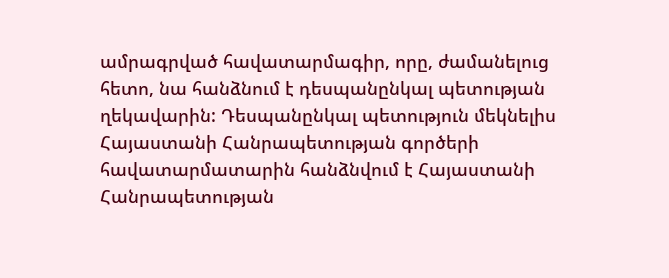ամրագրված հավատարմագիր, որը, ժամանելուց հետո, նա հանձնում է դեսպանընկալ պետության ղեկավարին: Դեսպանընկալ պետություն մեկնելիս Հայաստանի Հանրապետության գործերի հավատարմատարին հանձնվում է Հայաստանի Հանրապետության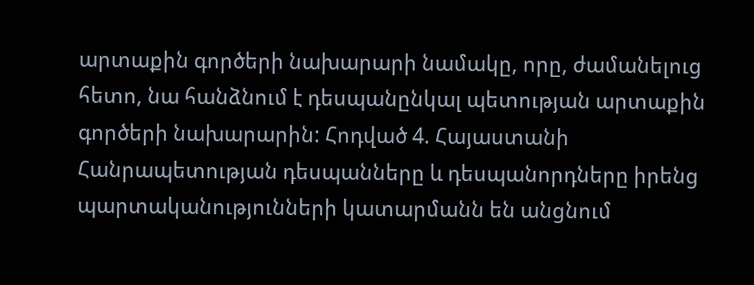արտաքին գործերի նախարարի նամակը, որը, ժամանելուց հետո, նա հանձնում է դեսպանընկալ պետության արտաքին գործերի նախարարին: Հոդված 4. Հայաստանի Հանրապետության դեսպանները և դեսպանորդները իրենց պարտականությունների կատարմանն են անցնում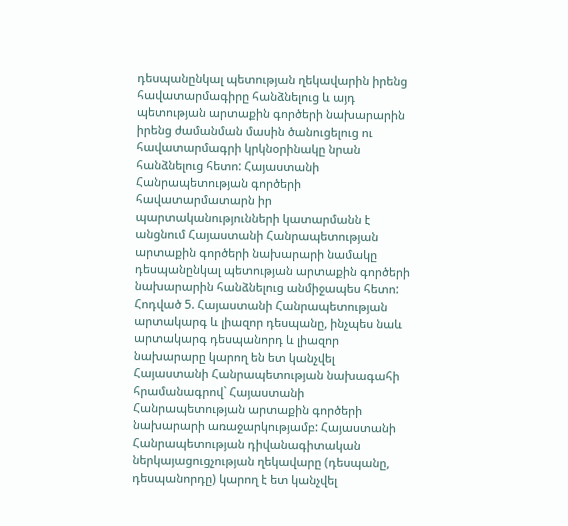դեսպանընկալ պետության ղեկավարին իրենց հավատարմագիրը հանձնելուց և այդ պետության արտաքին գործերի նախարարին իրենց ժամանման մասին ծանուցելուց ու հավատարմագրի կրկնօրինակը նրան հանձնելուց հետո: Հայաստանի Հանրապետության գործերի հավատարմատարն իր պարտականությունների կատարմանն է անցնում Հայաստանի Հանրապետության արտաքին գործերի նախարարի նամակը դեսպանընկալ պետության արտաքին գործերի նախարարին հանձնելուց անմիջապես հետո: Հոդված 5. Հայաստանի Հանրապետության արտակարգ և լիազոր դեսպանը, ինչպես նաև արտակարգ դեսպանորդ և լիազոր նախարարը կարող են ետ կանչվել Հայաստանի Հանրապետության նախագահի հրամանագրով` Հայաստանի Հանրապետության արտաքին գործերի նախարարի առաջարկությամբ: Հայաստանի Հանրապետության դիվանագիտական ներկայացուցչության ղեկավարը (դեսպանը, դեսպանորդը) կարող է ետ կանչվել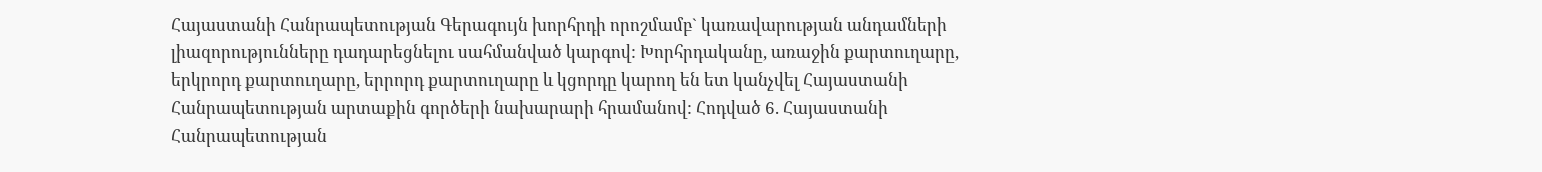Հայաստանի Հանրապետության Գերագույն խորհրդի որոշմամբ` կառավարության անդամների լիազորությունները դադարեցնելու սահմանված կարգով: Խորհրդականը, առաջին քարտուղարը, երկրորդ քարտուղարը, երրորդ քարտուղարը և կցորդը կարող են ետ կանչվել Հայաստանի Հանրապետության արտաքին գործերի նախարարի հրամանով: Հոդված 6. Հայաստանի Հանրապետության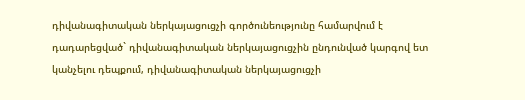դիվանագիտական ներկայացուցչի գործունեությունը համարվում է դադարեցված` դիվանագիտական ներկայացուցչին ընդունված կարգով ետ կանչելու դեպքում, դիվանագիտական ներկայացուցչի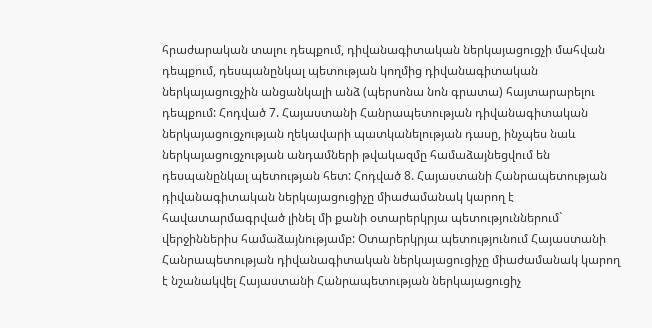հրաժարական տալու դեպքում, դիվանագիտական ներկայացուցչի մահվան դեպքում, դեսպանընկալ պետության կողմից դիվանագիտական ներկայացուցչին անցանկալի անձ (պերսոնա նոն գրատա) հայտարարելու դեպքում: Հոդված 7. Հայաստանի Հանրապետության դիվանագիտական ներկայացուցչության ղեկավարի պատկանելության դասը, ինչպես նաև ներկայացուցչության անդամների թվակազմը համաձայնեցվում են դեսպանընկալ պետության հետ: Հոդված 8. Հայաստանի Հանրապետության դիվանագիտական ներկայացուցիչը միաժամանակ կարող է հավատարմագրված լինել մի քանի օտարերկրյա պետություններում` վերջիններիս համաձայնությամբ: Օտարերկրյա պետությունում Հայաստանի Հանրապետության դիվանագիտական ներկայացուցիչը միաժամանակ կարող է նշանակվել Հայաստանի Հանրապետության ներկայացուցիչ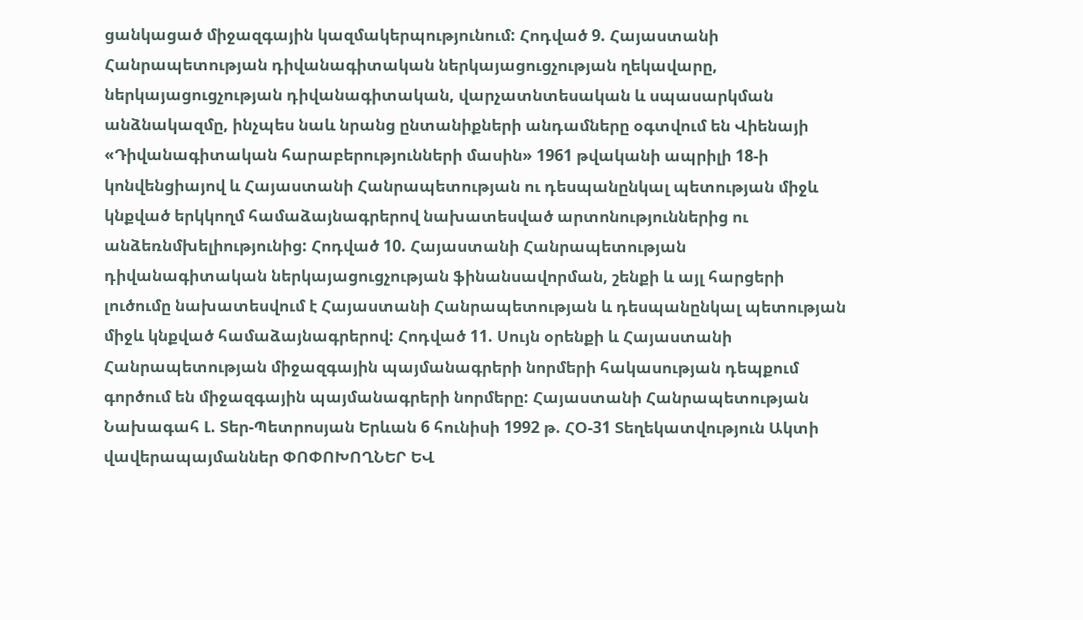ցանկացած միջազգային կազմակերպությունում: Հոդված 9. Հայաստանի Հանրապետության դիվանագիտական ներկայացուցչության ղեկավարը, ներկայացուցչության դիվանագիտական, վարչատնտեսական և սպասարկման անձնակազմը, ինչպես նաև նրանց ընտանիքների անդամները օգտվում են Վիենայի «Դիվանագիտական հարաբերությունների մասին» 1961 թվականի ապրիլի 18-ի կոնվենցիայով և Հայաստանի Հանրապետության ու դեսպանընկալ պետության միջև կնքված երկկողմ համաձայնագրերով նախատեսված արտոնություններից ու անձեռնմխելիությունից: Հոդված 10. Հայաստանի Հանրապետության դիվանագիտական ներկայացուցչության ֆինանսավորման, շենքի և այլ հարցերի լուծումը նախատեսվում է Հայաստանի Հանրապետության և դեսպանընկալ պետության միջև կնքված համաձայնագրերով: Հոդված 11. Սույն օրենքի և Հայաստանի Հանրապետության միջազգային պայմանագրերի նորմերի հակասության դեպքում գործում են միջազգային պայմանագրերի նորմերը: Հայաստանի Հանրապետության Նախագահ Լ. Տեր-Պետրոսյան Երևան 6 հունիսի 1992 թ. ՀՕ-31 Տեղեկատվություն Ակտի վավերապայմաններ ՓՈՓՈԽՈՂՆԵՐ ԵՎ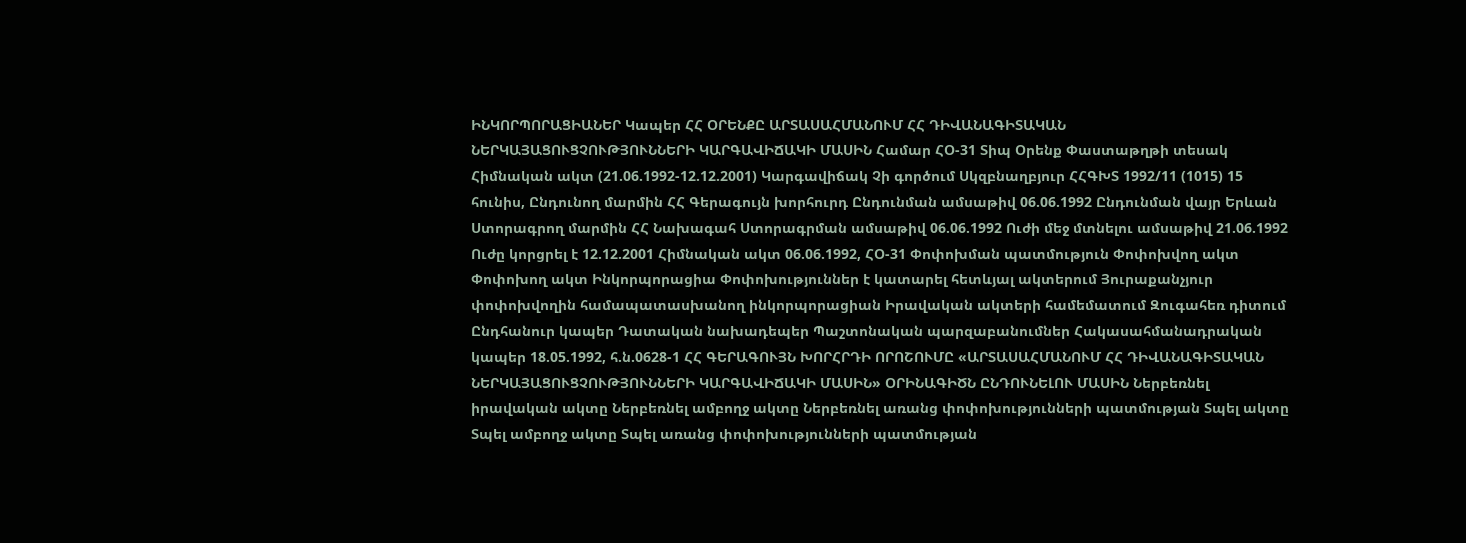ԻՆԿՈՐՊՈՐԱՑԻԱՆԵՐ Կապեր ՀՀ ՕՐԵՆՔԸ ԱՐՏԱՍԱՀՄԱՆՈՒՄ ՀՀ ԴԻՎԱՆԱԳԻՏԱԿԱՆ ՆԵՐԿԱՅԱՑՈՒՑՉՈՒԹՅՈՒՆՆԵՐԻ ԿԱՐԳԱՎԻՃԱԿԻ ՄԱՍԻՆ Համար ՀՕ-31 Տիպ Օրենք Փաստաթղթի տեսակ Հիմնական ակտ (21.06.1992-12.12.2001) Կարգավիճակ Չի գործում Սկզբնաղբյուր ՀՀԳԽՏ 1992/11 (1015) 15 հունիս, Ընդունող մարմին ՀՀ Գերագույն խորհուրդ Ընդունման ամսաթիվ 06.06.1992 Ընդունման վայր Երևան Ստորագրող մարմին ՀՀ Նախագահ Ստորագրման ամսաթիվ 06.06.1992 Ուժի մեջ մտնելու ամսաթիվ 21.06.1992 Ուժը կորցրել է 12.12.2001 Հիմնական ակտ 06.06.1992, ՀՕ-31 Փոփոխման պատմություն Փոփոխվող ակտ Փոփոխող ակտ Ինկորպորացիա Փոփոխություններ է կատարել հետևյալ ակտերում Յուրաքանչյուր փոփոխվողին համապատասխանող ինկորպորացիան Իրավական ակտերի համեմատում Զուգահեռ դիտում Ընդհանուր կապեր Դատական նախադեպեր Պաշտոնական պարզաբանումներ Հակասահմանադրական կապեր 18.05.1992, հ.ն.0628-1 ՀՀ ԳԵՐԱԳՈՒՅՆ ԽՈՐՀՐԴԻ ՈՐՈՇՈՒՄԸ «ԱՐՏԱՍԱՀՄԱՆՈՒՄ ՀՀ ԴԻՎԱՆԱԳԻՏԱԿԱՆ ՆԵՐԿԱՅԱՑՈՒՑՉՈՒԹՅՈՒՆՆԵՐԻ ԿԱՐԳԱՎԻՃԱԿԻ ՄԱՍԻՆ» ՕՐԻՆԱԳԻԾՆ ԸՆԴՈՒՆԵԼՈՒ ՄԱՍԻՆ Ներբեռնել իրավական ակտը Ներբեռնել ամբողջ ակտը Ներբեռնել առանց փոփոխությունների պատմության Տպել ակտը Տպել ամբողջ ակտը Տպել առանց փոփոխությունների պատմության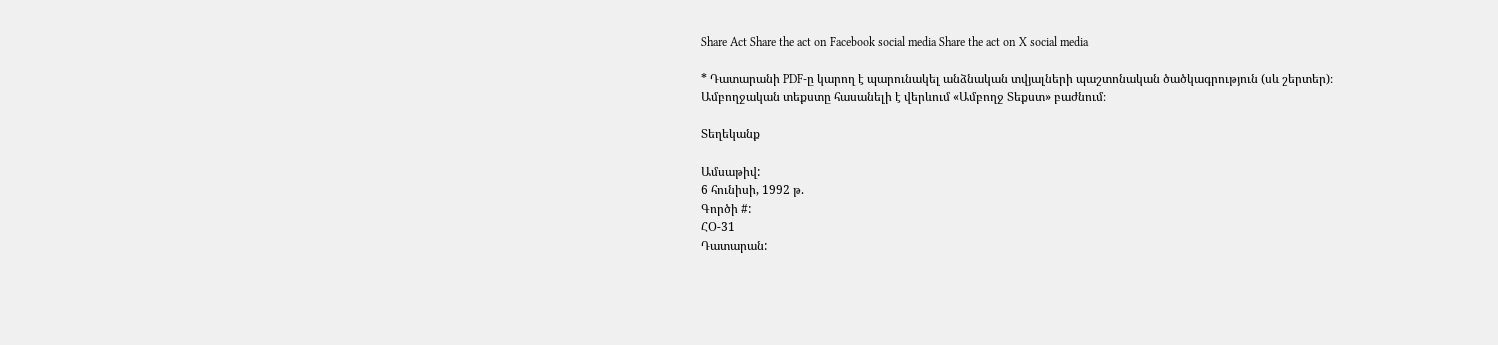Share Act Share the act on Facebook social media Share the act on X social media

* Դատարանի PDF-ը կարող է պարունակել անձնական տվյալների պաշտոնական ծածկագրություն (սև շերտեր)։ Ամբողջական տեքստը հասանելի է վերևում «Ամբողջ Տեքստ» բաժնում։

Տեղեկանք

Ամսաթիվ:
6 հունիսի, 1992 թ.
Գործի #:
ՀՕ-31
Դատարան: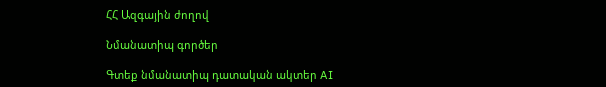ՀՀ Ազգային ժողով

Նմանատիպ գործեր

Գտեք նմանատիպ դատական ակտեր AI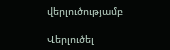վերլուծությամբ

Վերլուծել